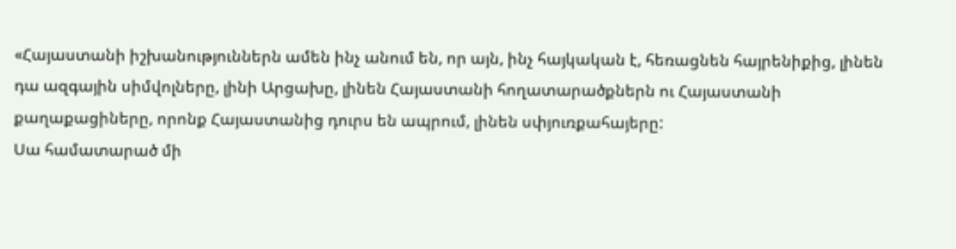«Հայաստանի իշխանություններն ամեն ինչ անում են, որ այն, ինչ հայկական է, հեռացնեն հայրենիքից, լինեն դա ազգային սիմվոլները, լինի Արցախը, լինեն Հայաստանի հողատարածքներն ու Հայաստանի քաղաքացիները, որոնք Հայաստանից դուրս են ապրում, լինեն սփյուռքահայերը:
Սա համատարած մի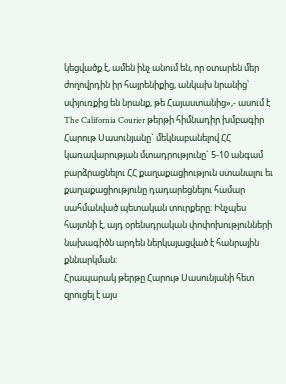կեցվածք է, ամեն ինչ անում են, որ օտարեն մեր ժողովրդին իր հայրենիքից, անկախ նրանից՝ սփյուռքից են նրանք, թե Հայաստանից»,- ասում է The California Courier թերթի հիմնադիր խմբագիր Հարութ Սասունյանը` մեկնաբանելով ՀՀ կառավարության մտադրությունը` 5-10 անգամ բարձրացնելու ՀՀ քաղաքացիություն ստանալու եւ քաղաքացիությունը դադարեցնելու համար սահմանված պետական տուրքերը: Ինչպես հայտնի է, այդ օրենսդրական փոփոխությունների նախագիծն արդեն ներկայացված է հանրային քննարկման:
Հրապարակ թերթը Հարութ Սասունյանի հետ զրուցել է այս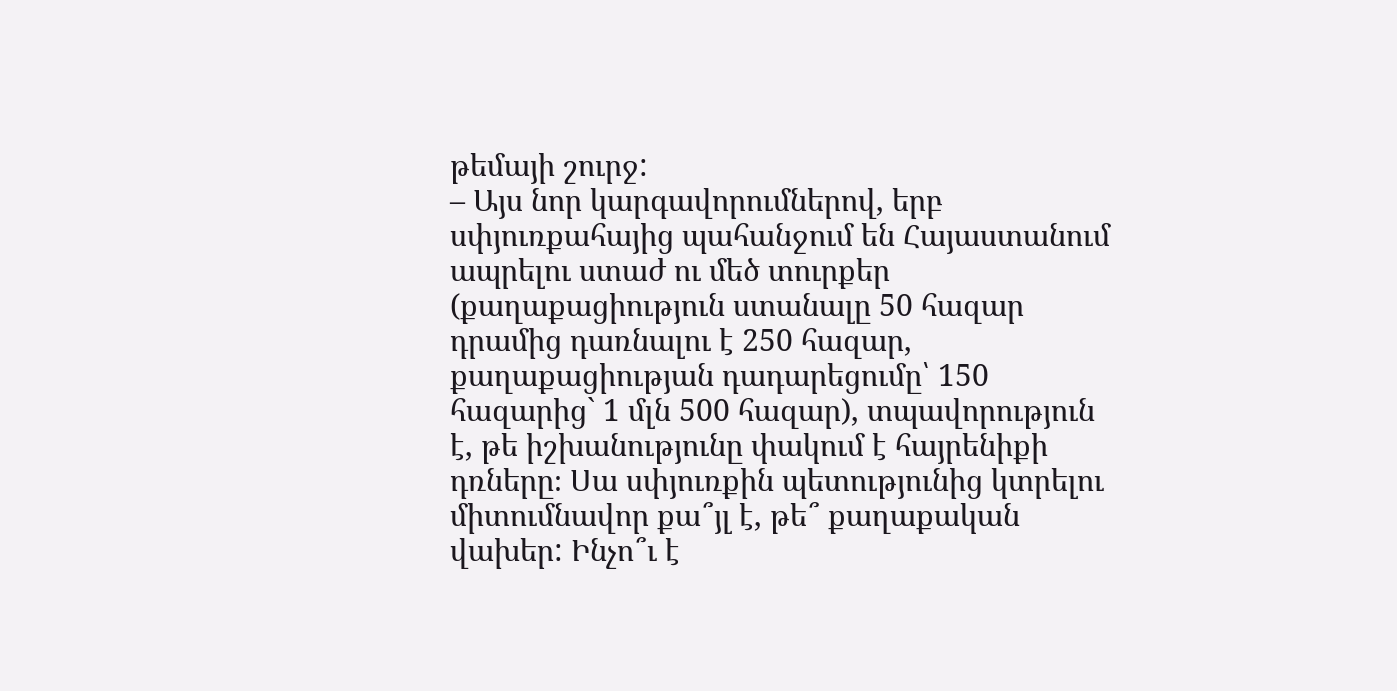թեմայի շուրջ:
– Այս նոր կարգավորումներով, երբ սփյուռքահայից պահանջում են Հայաստանում ապրելու ստաժ ու մեծ տուրքեր (քաղաքացիություն ստանալը 50 հազար դրամից դառնալու է 250 հազար, քաղաքացիության դադարեցումը՝ 150 հազարից` 1 մլն 500 հազար), տպավորություն է, թե իշխանությունը փակում է հայրենիքի դռները։ Սա սփյուռքին պետությունից կտրելու միտումնավոր քա՞յլ է, թե՞ քաղաքական վախեր: Ինչո՞ւ է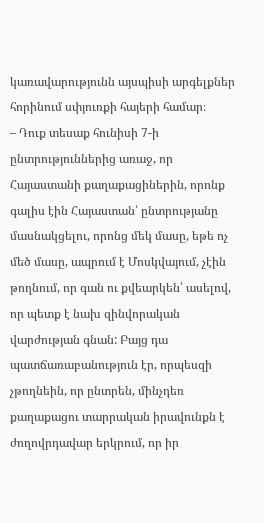կառավարությունն այսպիսի արգելքներ հորինում սփյուռքի հայերի համար։
– Դուք տեսաք հունիսի 7-ի ընտրություններից առաջ, որ Հայաստանի քաղաքացիներին, որոնք գալիս էին Հայաստան՝ ընտրությանը մասնակցելու, որոնց մեկ մասը, եթե ոչ մեծ մասը, ապրում է Մոսկվայում, չէին թողնում, որ գան ու քվեարկեն՝ ասելով, որ պետք է նախ զինվորական վարժության գնան: Բայց դա պատճառաբանություն էր, որպեսզի չթողնեին, որ ընտրեն, մինչդեռ քաղաքացու տարրական իրավունքն է ժողովրդավար երկրում, որ իր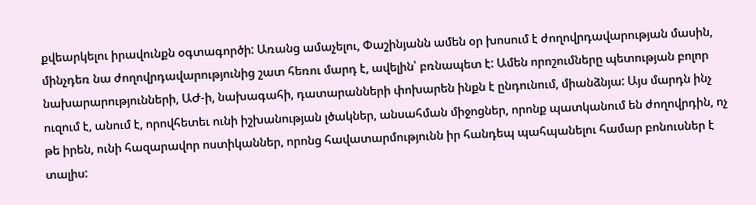քվեարկելու իրավունքն օգտագործի: Առանց ամաչելու, Փաշինյանն ամեն օր խոսում է ժողովրդավարության մասին, մինչդեռ նա ժողովրդավարությունից շատ հեռու մարդ է, ավելին՝ բռնապետ է: Ամեն որոշումները պետության բոլոր նախարարությունների, ԱԺ-ի, նախագահի, դատարանների փոխարեն ինքն է ընդունում, միանձնյա: Այս մարդն ինչ ուզում է, անում է, որովհետեւ ունի իշխանության լծակներ, անսահման միջոցներ, որոնք պատկանում են ժողովրդին, ոչ թե իրեն, ունի հազարավոր ոստիկաններ, որոնց հավատարմությունն իր հանդեպ պահպանելու համար բոնուսներ է տալիս: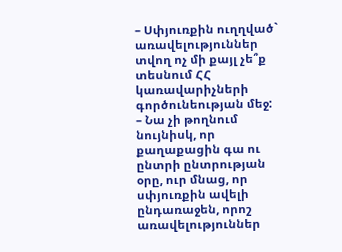– Սփյուռքին ուղղված` առավելություններ տվող ոչ մի քայլ չե՞ք տեսնում ՀՀ կառավարիչների գործունեության մեջ:
– Նա չի թողնում նույնիսկ, որ քաղաքացին գա ու ընտրի ընտրության օրը, ուր մնաց, որ սփյուռքին ավելի ընդառաջեն, որոշ առավելություններ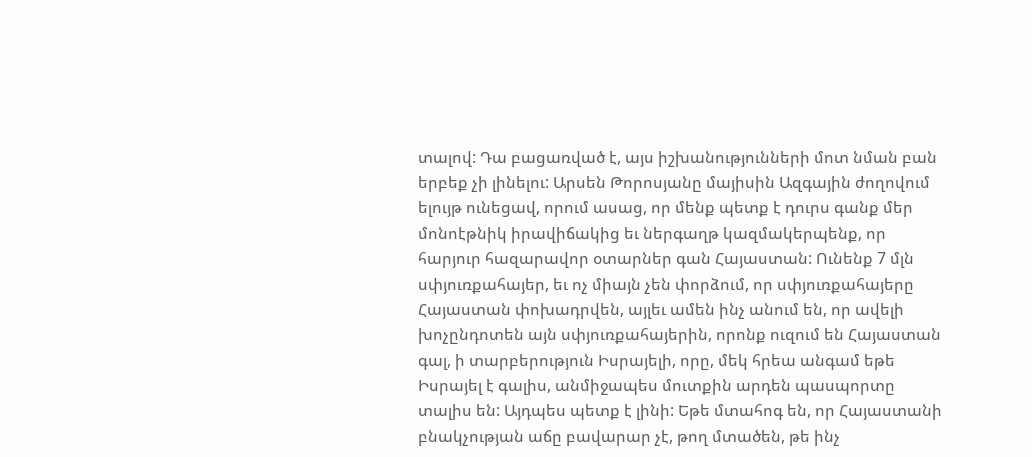տալով: Դա բացառված է, այս իշխանությունների մոտ նման բան երբեք չի լինելու: Արսեն Թորոսյանը մայիսին Ազգային ժողովում ելույթ ունեցավ, որում ասաց, որ մենք պետք է դուրս գանք մեր մոնոէթնիկ իրավիճակից եւ ներգաղթ կազմակերպենք, որ հարյուր հազարավոր օտարներ գան Հայաստան: Ունենք 7 մլն սփյուռքահայեր, եւ ոչ միայն չեն փորձում, որ սփյուռքահայերը Հայաստան փոխադրվեն, այլեւ ամեն ինչ անում են, որ ավելի խոչընդոտեն այն սփյուռքահայերին, որոնք ուզում են Հայաստան գալ, ի տարբերություն Իսրայելի, որը, մեկ հրեա անգամ եթե Իսրայել է գալիս, անմիջապես մուտքին արդեն պասպորտը տալիս են: Այդպես պետք է լինի: Եթե մտահոգ են, որ Հայաստանի բնակչության աճը բավարար չէ, թող մտածեն, թե ինչ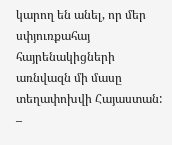կարող են անել, որ մեր սփյուռքահայ հայրենակիցների առնվազն մի մասը տեղափոխվի Հայաստան:
–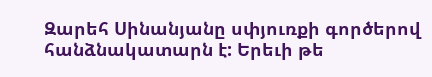Զարեհ Սինանյանը սփյուռքի գործերով հանձնակատարն է: Երեւի թե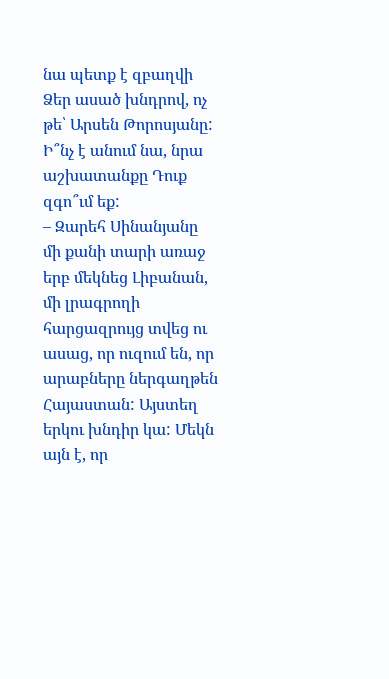նա պետք է զբաղվի Ձեր ասած խնդրով, ոչ թե՝ Արսեն Թորոսյանը: Ի՞նչ է անում նա, նրա աշխատանքը Դուք զգո՞ւմ եք:
– Զարեհ Սինանյանը մի քանի տարի առաջ երբ մեկնեց Լիբանան, մի լրագրողի հարցազրույց տվեց ու ասաց, որ ուզում են, որ արաբները ներգաղթեն Հայաստան: Այստեղ երկու խնդիր կա: Մեկն այն է, որ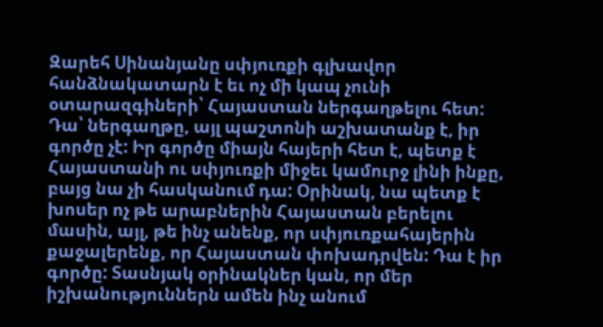Զարեհ Սինանյանը սփյուռքի գլխավոր հանձնակատարն է եւ ոչ մի կապ չունի օտարազգիների՝ Հայաստան ներգաղթելու հետ: Դա՝ ներգաղթը, այլ պաշտոնի աշխատանք է, իր գործը չէ: Իր գործը միայն հայերի հետ է, պետք է Հայաստանի ու սփյուռքի միջեւ կամուրջ լինի ինքը, բայց նա չի հասկանում դա: Օրինակ, նա պետք է խոսեր ոչ թե արաբներին Հայաստան բերելու մասին, այլ, թե ինչ անենք, որ սփյուռքահայերին քաջալերենք, որ Հայաստան փոխադրվեն: Դա է իր գործը: Տասնյակ օրինակներ կան, որ մեր իշխանություններն ամեն ինչ անում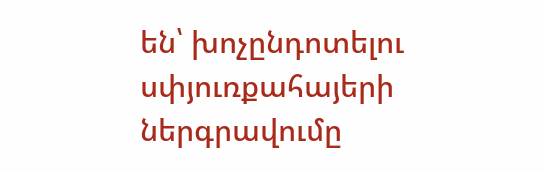են՝ խոչընդոտելու սփյուռքահայերի ներգրավումը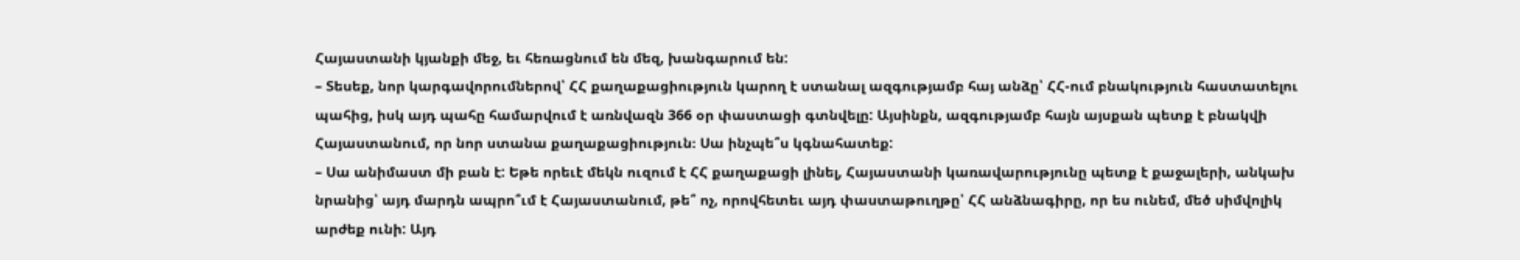Հայաստանի կյանքի մեջ, եւ հեռացնում են մեզ, խանգարում են:
– Տեսեք, նոր կարգավորումներով՝ ՀՀ քաղաքացիություն կարող է ստանալ ազգությամբ հայ անձը՝ ՀՀ-ում բնակություն հաստատելու պահից, իսկ այդ պահը համարվում է առնվազն 366 օր փաստացի գտնվելը: Այսինքն, ազգությամբ հայն այսքան պետք է բնակվի Հայաստանում, որ նոր ստանա քաղաքացիություն։ Սա ինչպե՞ս կգնահատեք:
– Սա անիմաստ մի բան է: Եթե որեւէ մեկն ուզում է ՀՀ քաղաքացի լինել, Հայաստանի կառավարությունը պետք է քաջալերի, անկախ նրանից՝ այդ մարդն ապրո՞ւմ է Հայաստանում, թե՞ ոչ, որովհետեւ այդ փաստաթուղթը՝ ՀՀ անձնագիրը, որ ես ունեմ, մեծ սիմվոլիկ արժեք ունի: Այդ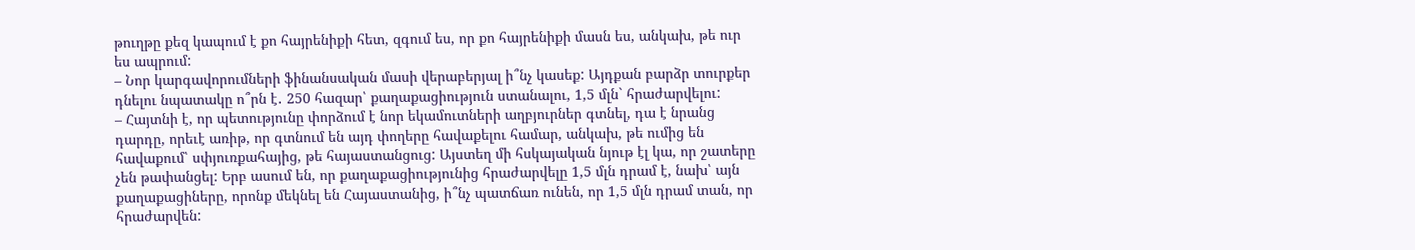թուղթը քեզ կապում է քո հայրենիքի հետ, զգում ես, որ քո հայրենիքի մասն ես, անկախ, թե ուր ես ապրում:
– Նոր կարգավորումների ֆինանսական մասի վերաբերյալ ի՞նչ կասեք: Այդքան բարձր տուրքեր դնելու նպատակը ո՞րն է․ 250 հազար՝ քաղաքացիություն ստանալու, 1,5 մլն` հրաժարվելու:
– Հայտնի է, որ պետությունը փորձում է նոր եկամուտների աղբյուրներ գտնել, դա է նրանց դարդը, որեւէ առիթ, որ գտնում են այդ փողերը հավաքելու համար, անկախ, թե ումից են հավաքում՝ սփյուռքահայից, թե հայաստանցուց: Այստեղ մի հսկայական նյութ էլ կա, որ շատերը չեն թափանցել: Երբ ասում են, որ քաղաքացիությունից հրաժարվելը 1,5 մլն դրամ է, նախ՝ այն քաղաքացիները, որոնք մեկնել են Հայաստանից, ի՞նչ պատճառ ունեն, որ 1,5 մլն դրամ տան, որ հրաժարվեն: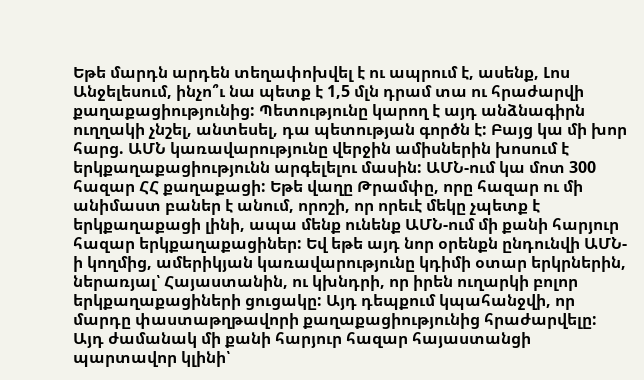Եթե մարդն արդեն տեղափոխվել է ու ապրում է, ասենք, Լոս Անջելեսում, ինչո՞ւ նա պետք է 1,5 մլն դրամ տա ու հրաժարվի քաղաքացիությունից: Պետությունը կարող է այդ անձնագիրն ուղղակի չնշել, անտեսել, դա պետության գործն է: Բայց կա մի խոր հարց. ԱՄՆ կառավարությունը վերջին ամիսներին խոսում է երկքաղաքացիությունն արգելելու մասին: ԱՄՆ-ում կա մոտ 300 հազար ՀՀ քաղաքացի: Եթե վաղը Թրամփը, որը հազար ու մի անիմաստ բաներ է անում, որոշի, որ որեւէ մեկը չպետք է երկքաղաքացի լինի, ապա մենք ունենք ԱՄՆ-ում մի քանի հարյուր հազար երկքաղաքացիներ: Եվ եթե այդ նոր օրենքն ընդունվի ԱՄՆ-ի կողմից, ամերիկյան կառավարությունը կդիմի օտար երկրներին, ներառյալ՝ Հայաստանին, ու կխնդրի, որ իրեն ուղարկի բոլոր երկքաղաքացիների ցուցակը: Այդ դեպքում կպահանջվի, որ մարդը փաստաթղթավորի քաղաքացիությունից հրաժարվելը: Այդ ժամանակ մի քանի հարյուր հազար հայաստանցի պարտավոր կլինի՝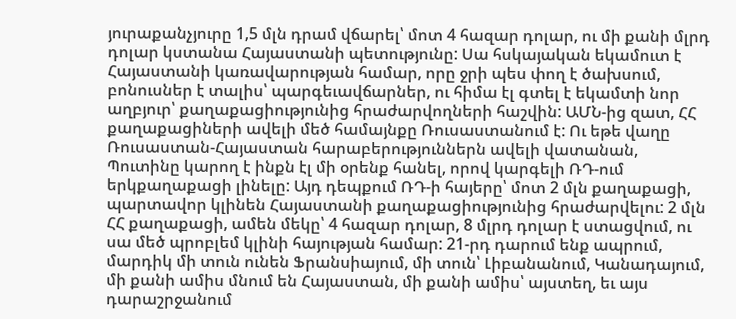յուրաքանչյուրը 1,5 մլն դրամ վճարել՝ մոտ 4 հազար դոլար, ու մի քանի մլրդ դոլար կստանա Հայաստանի պետությունը: Սա հսկայական եկամուտ է Հայաստանի կառավարության համար, որը ջրի պես փող է ծախսում, բոնուսներ է տալիս՝ պարգեւավճարներ, ու հիմա էլ գտել է եկամտի նոր աղբյուր՝ քաղաքացիությունից հրաժարվողների հաշվին: ԱՄՆ-ից զատ, ՀՀ քաղաքացիների ավելի մեծ համայնքը Ռուսաստանում է: Ու եթե վաղը Ռուսաստան-Հայաստան հարաբերություններն ավելի վատանան, Պուտինը կարող է ինքն էլ մի օրենք հանել, որով կարգելի ՌԴ-ում երկքաղաքացի լինելը: Այդ դեպքում ՌԴ-ի հայերը՝ մոտ 2 մլն քաղաքացի, պարտավոր կլինեն Հայաստանի քաղաքացիությունից հրաժարվելու: 2 մլն ՀՀ քաղաքացի, ամեն մեկը՝ 4 հազար դոլար, 8 մլրդ դոլար է ստացվում, ու սա մեծ պրոբլեմ կլինի հայության համար: 21-րդ դարում ենք ապրում, մարդիկ մի տուն ունեն Ֆրանսիայում, մի տուն՝ Լիբանանում, Կանադայում, մի քանի ամիս մնում են Հայաստան, մի քանի ամիս՝ այստեղ, եւ այս դարաշրջանում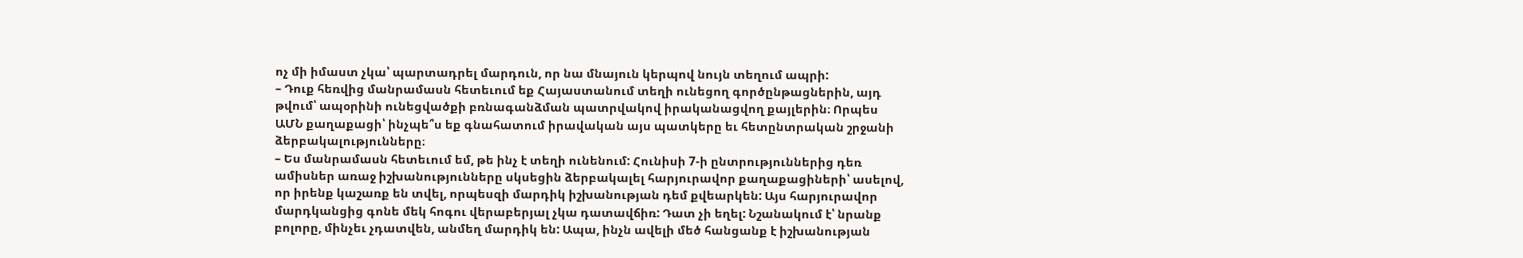ոչ մի իմաստ չկա՝ պարտադրել մարդուն, որ նա մնայուն կերպով նույն տեղում ապրի:
– Դուք հեռվից մանրամասն հետեւում եք Հայաստանում տեղի ունեցող գործընթացներին, այդ թվում՝ ապօրինի ունեցվածքի բռնագանձման պատրվակով իրականացվող քայլերին։ Որպես ԱՄՆ քաղաքացի՝ ինչպե՞ս եք գնահատում իրավական այս պատկերը եւ հետընտրական շրջանի ձերբակալությունները։
– Ես մանրամասն հետեւում եմ, թե ինչ է տեղի ունենում: Հունիսի 7-ի ընտրություններից դեռ ամիսներ առաջ իշխանությունները սկսեցին ձերբակալել հարյուրավոր քաղաքացիների՝ ասելով, որ իրենք կաշառք են տվել, որպեսզի մարդիկ իշխանության դեմ քվեարկեն: Այս հարյուրավոր մարդկանցից գոնե մեկ հոգու վերաբերյալ չկա դատավճիռ: Դատ չի եղել: Նշանակում է՝ նրանք բոլորը, մինչեւ չդատվեն, անմեղ մարդիկ են: Ապա, ինչն ավելի մեծ հանցանք է իշխանության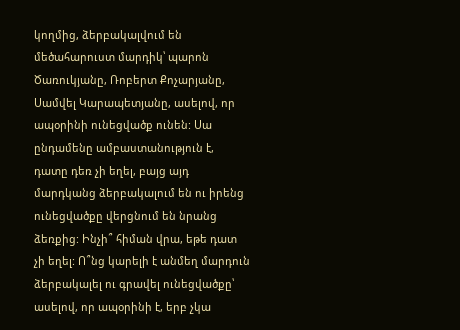կողմից, ձերբակալվում են մեծահարուստ մարդիկ՝ պարոն Ծառուկյանը, Ռոբերտ Քոչարյանը, Սամվել Կարապետյանը, ասելով, որ ապօրինի ունեցվածք ունեն: Սա ընդամենը ամբաստանություն է, դատը դեռ չի եղել, բայց այդ մարդկանց ձերբակալում են ու իրենց ունեցվածքը վերցնում են նրանց ձեռքից: Ինչի՞ հիման վրա, եթե դատ չի եղել: Ո՞նց կարելի է անմեղ մարդուն ձերբակալել ու գրավել ունեցվածքը՝ ասելով, որ ապօրինի է, երբ չկա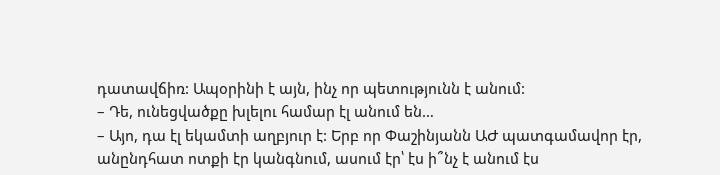դատավճիռ: Ապօրինի է այն, ինչ որ պետությունն է անում:
– Դե, ունեցվածքը խլելու համար էլ անում են…
– Այո, դա էլ եկամտի աղբյուր է: Երբ որ Փաշինյանն ԱԺ պատգամավոր էր, անընդհատ ոտքի էր կանգնում, ասում էր՝ էս ի՞նչ է անում էս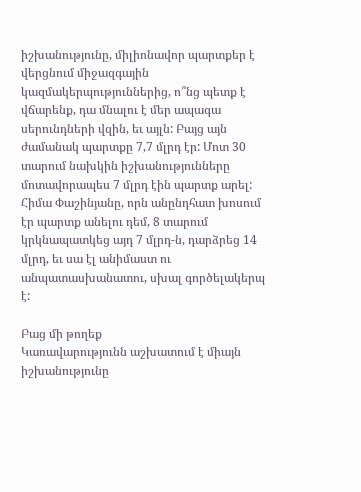իշխանությունը, միլիոնավոր պարտքեր է վերցնում միջազգային կազմակերպություններից, ո՞նց պետք է վճարենք, դա մնալու է մեր ապագա սերունդների վզին, եւ այլն: Բայց այն ժամանակ պարտքը 7,7 մլրդ էր: Մոտ 30 տարում նախկին իշխանությունները մոտավորապես 7 մլրդ էին պարտք արել: Հիմա Փաշինյանը, որն անընդհատ խոսում էր պարտք անելու դեմ, 8 տարում կրկնապատկեց այդ 7 մլրդ-ն, դարձրեց 14 մլրդ, եւ սա էլ անիմաստ ու անպատասխանատու, սխալ գործելակերպ է:

Բաց մի թողեք
Կառավարությունն աշխատում է միայն իշխանությունը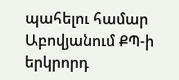պահելու համար
Աբովյանում ՔՊ-ի երկրորդ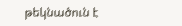թեկնածուն է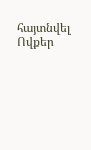հայտնվել
Ովքեր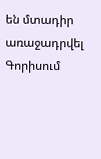են մտադիր առաջադրվել Գորիսում